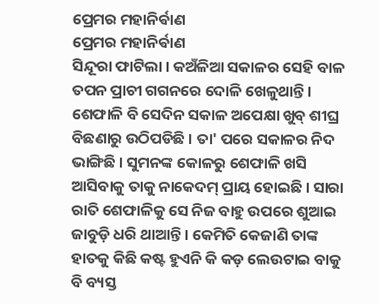ପ୍ରେମର ମହାନିର୍ଵାଣ
ପ୍ରେମର ମହାନିର୍ଵାଣ
ସିନ୍ଦୂରା ଫାଟିଲା । କଅଁଳିଆ ସକାଳର ସେହି ବାଳ ତପନ ପ୍ରାଚୀ ଗଗନରେ ଦୋଳି ଖେଳୁଥାନ୍ତି । ଶେଫାଳି ବି ସେଦିନ ସକାଳ ଅପେକ୍ଷା ଖୁବ୍ ଶୀଘ୍ର ବିଛଣାରୁ ଉଠିପଡିଛି । ତା' ପରେ ସକାଳର ନିଦ ଭାଙ୍ଗିଛି । ସୁମନଙ୍କ କୋଳରୁ ଶେଫାଳି ଖସି ଆସିବାକୁ ତାକୁ ନାକେଦମ୍ ପ୍ରାୟ ହୋଇଛି । ସାରା ରାତି ଶେଫାଳିକୁ ସେ ନିଜ ବାହୁ ଉପରେ ଶୁଆଇ ଜାବୁଡ଼ି ଧରି ଥାଆନ୍ତି । କେମିତି କେଜାଣି ତାଙ୍କ ହାତକୁ କିଛି କଷ୍ଟ ହୁଏନି କି କଡ଼ ଲେଉଟାଇ ବାକୁ ବି ବ୍ୟସ୍ତ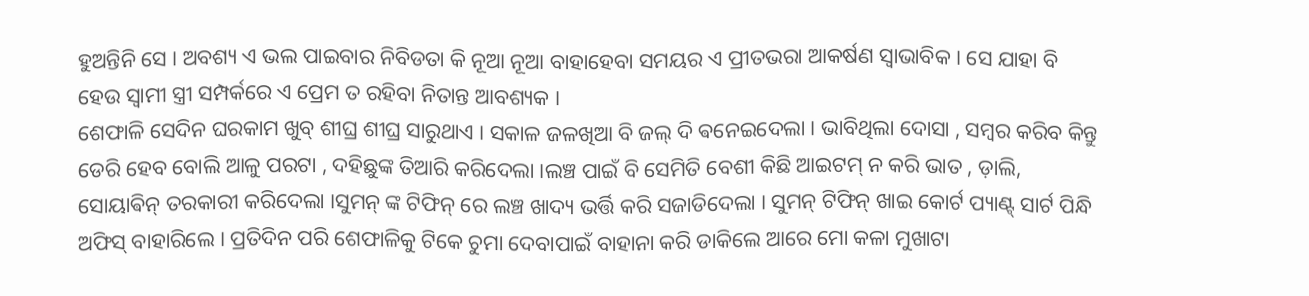ହୁଅନ୍ତିନି ସେ । ଅବଶ୍ୟ ଏ ଭଲ ପାଇବାର ନିବିଡତା କି ନୂଆ ନୂଆ ବାହାହେବା ସମୟର ଏ ପ୍ରୀତଭରା ଆକର୍ଷଣ ସ୍ବାଭାବିକ । ସେ ଯାହା ବି ହେଉ ସ୍ଵାମୀ ସ୍ତ୍ରୀ ସମ୍ପର୍କରେ ଏ ପ୍ରେମ ତ ରହିବା ନିତାନ୍ତ ଆବଶ୍ୟକ ।
ଶେଫାଳି ସେଦିନ ଘରକାମ ଖୁବ୍ ଶୀଘ୍ର ଶୀଘ୍ର ସାରୁଥାଏ । ସକାଳ ଜଳଖିଆ ବି ଜଲ୍ ଦି ଵନେଇଦେଲା । ଭାବିଥିଲା ଦୋସା , ସମ୍ବର କରିବ କିନ୍ତୁ ଡେରି ହେବ ବୋଲି ଆଳୁ ପରଟା , ଦହିଛୁଙ୍କ ତିଆରି କରିଦେଲା ।ଲଞ୍ଚ ପାଇଁ ବି ସେମିତି ବେଶୀ କିଛି ଆଇଟମ୍ ନ କରି ଭାତ , ଡ଼ାଲି, ସୋୟାଵିନ୍ ତରକାରୀ କରିଦେଲା ।ସୁମନ୍ ଙ୍କ ଟିଫିନ୍ ରେ ଲଞ୍ଚ ଖାଦ୍ୟ ଭର୍ତ୍ତି କରି ସଜାଡିଦେଲା । ସୁମନ୍ ଟିଫିନ୍ ଖାଇ କୋର୍ଟ ପ୍ୟାଣ୍ଟ୍ ସାର୍ଟ ପିନ୍ଧି ଅଫିସ୍ ବାହାରିଲେ । ପ୍ରତିଦିନ ପରି ଶେଫାଳିକୁ ଟିକେ ଚୁମା ଦେବାପାଇଁ ବାହାନା କରି ଡାକିଲେ ଆରେ ମୋ କଳା ମୁଖାଟା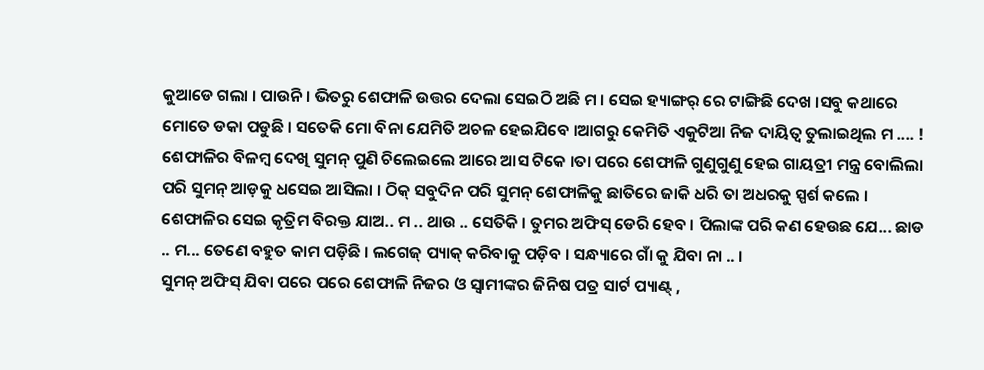କୁଆଡେ ଗଲା । ପାଉନି । ଭିତରୁ ଶେଫାଳି ଉତ୍ତର ଦେଲା ସେଇଠି ଅଛି ମ । ସେଇ ହ୍ୟାଙ୍ଗର୍ ରେ ଟାଙ୍ଗିଛି ଦେଖ ।ସବୁ କଥାରେ ମୋତେ ଡକା ପଡୁଛି । ସତେକି ମୋ ବିନା ଯେମିତି ଅଚଳ ହେଇଯିବେ ।ଆଗରୁ କେମିତି ଏକୁଟିଆ ନିଜ ଦାୟିତ୍ୱ ତୁଲାଇଥିଲ ମ .... !
ଶେଫାଳିର ବିଳମ୍ବ ଦେଖି ସୁମନ୍ ପୁଣି ଚିଲେଇଲେ ଆରେ ଆସ ଟିକେ ।ତା ପରେ ଶେଫାଳି ଗୁଣୁଗୁଣୁ ହେଇ ଗାୟତ୍ରୀ ମନ୍ତ୍ର ବୋଲିଲା ପରି ସୁମନ୍ ଆଡ଼କୁ ଧସେଇ ଆସିଲା । ଠିକ୍ ସବୁଦିନ ପରି ସୁମନ୍ ଶେଫାଳିକୁ ଛାତିରେ ଜାକି ଧରି ତା ଅଧରକୁ ସ୍ପର୍ଶ କଲେ । ଶେଫାଳିର ସେଇ କୃତ୍ରିମ ବିରକ୍ତ ଯାଅ.. ମ .. ଥାଉ .. ସେତିକି । ତୁମର ଅଫିସ୍ ଡେରି ହେବ । ପିଲାଙ୍କ ପରି କଣ ହେଉଛ ଯେ... ଛାଡ .. ମ... ତେଣେ ବହୁତ କାମ ପଡ଼ିଛି । ଲଗେଜ୍ ପ୍ୟାକ୍ କରିବାକୁ ପଡ଼ିବ । ସନ୍ଧ୍ୟାରେ ଗାଁ କୁ ଯିବା ନା .. ।
ସୁମନ୍ ଅଫିସ୍ ଯିବା ପରେ ପରେ ଶେଫାଳି ନିଜର ଓ ସ୍ବାମୀଙ୍କର ଜିନିଷ ପତ୍ର ସାର୍ଟ ପ୍ୟାଣ୍ଟ୍ ,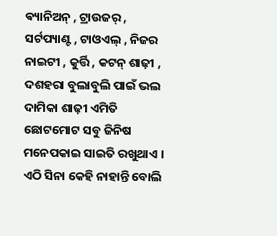ଵ୍ୟାନିଅନ୍ , ଟ୍ରାଉଜର୍ , ସର୍ଟପ୍ୟାଣ୍ଟ , ଟାଓଏଲ୍ , ନିଜର ନାଇଟୀ , କୁର୍ତ୍ତି , କଟନ୍ ଶାଢ଼ୀ , ଦଶହରା ବୁଲାବୁଲି ପାଇଁ ଭଲ ଦାମିକା ଶାଢ଼ୀ ଏମିତି ଛୋଟମୋଟ ସବୁ ଜିନିଷ ମନେପକାଇ ସାଇତି ରଖୁଥାଏ । ଏଠି ସିନା କେହି ନାହାନ୍ତି ବୋଲି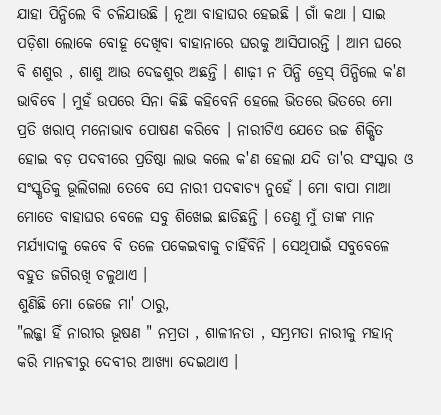ଯାହା ପିନ୍ଧିଲେ ବି ଚଳିଯାଉଛି । ନୂଆ ବାହାଘର ହେଇଛି । ଗାଁ କଥା । ସାଇ ପଡ଼ିଶା ଲୋକେ ବୋହୂ ଦେଖିବା ବାହାନାରେ ଘରକୁ ଆସିପାରନ୍ତି । ଆମ ଘରେ ବି ଶଶୁର , ଶାଶୁ ଆଉ ଦେଢଶୁର ଅଛନ୍ତି । ଶାଢ଼ୀ ନ ପିନ୍ଧି ଡ୍ରେସ୍ ପିନ୍ଧିଲେ କ'ଣ ଭାବିବେ । ମୁହଁ ଉପରେ ସିନା କିଛି କହିବେନି ହେଲେ ଭିତରେ ଭିତରେ ମୋ ପ୍ରତି ଖରାପ୍ ମନୋଭାବ ପୋଷଣ କରିବେ । ନାରୀଟିଏ ଯେତେ ଉଚ୍ଚ ଶିକ୍ଷିତ ହୋଇ ବଡ଼ ପଦବୀରେ ପ୍ରତିଷ୍ଠା ଲାଭ କଲେ କ'ଣ ହେଲା ଯଦି ତା'ର ସଂସ୍କାର ଓ ସଂସ୍କୃତିକୁ ଭୂଲିଗଲା ତେବେ ସେ ନାରୀ ପଦଵାଚ୍ୟ ନୁହେଁ । ମୋ ବାପା ମାଆ ମୋତେ ବାହାଘର ବେଳେ ସବୁ ଶିଖେଇ ଛାଡିଛନ୍ତି । ତେଣୁ ମୁଁ ତାଙ୍କ ମାନ ମର୍ଯ୍ୟାଦାକୁ କେବେ ବି ତଳେ ପକେଇବାକୁ ଚାହିଁବିନି । ସେଥିପାଇଁ ସବୁବେଳେ ବହୁତ ଜଗିରଖି ଚଳୁଥାଏ ।
ଶୁଣିଛି ମୋ ଜେଜେ ମା' ଠାରୁ,
"ଲଜ୍ଜା ହିଁ ନାରୀର ଭୂଷଣ " ନମ୍ରତା , ଶାଳୀନତା , ସମ୍ଭ୍ରମତା ନାରୀକୁ ମହାନ୍ କରି ମାନଵୀରୁ ଦେବୀର ଆଖ୍ୟା ଦେଇଥାଏ ।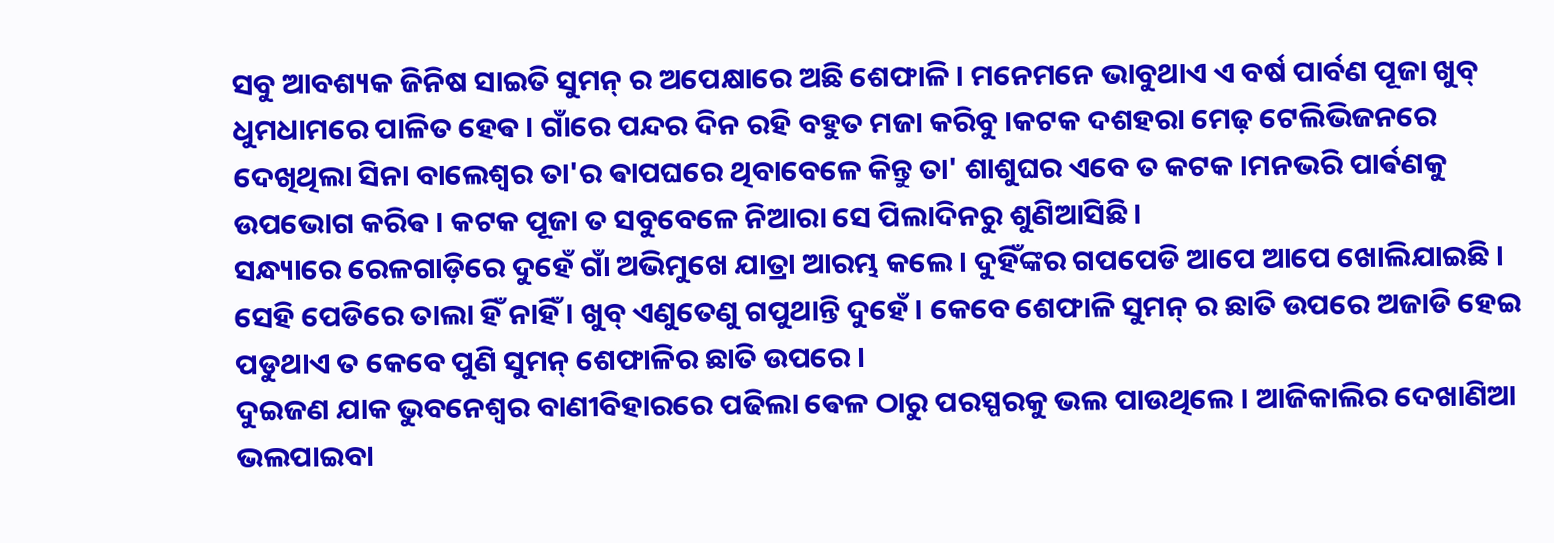ସବୁ ଆବଶ୍ୟକ ଜିନିଷ ସାଇତି ସୁମନ୍ ର ଅପେକ୍ଷାରେ ଅଛି ଶେଫାଳି । ମନେମନେ ଭାବୁଥାଏ ଏ ବର୍ଷ ପାର୍ବଣ ପୂଜା ଖୁବ୍ ଧୁମଧାମରେ ପାଳିତ ହେଵ । ଗାଁରେ ପନ୍ଦର ଦିନ ରହି ବହୁତ ମଜା କରିବୁ ।କଟକ ଦଶହରା ମେଢ଼ ଟେଲିଭିଜନରେ ଦେଖିଥିଲା ସିନା ବାଲେଶ୍ଵର ତା'ର ଵାପଘରେ ଥିବାବେଳେ କିନ୍ତୁ ତା' ଶାଶୁଘର ଏବେ ତ କଟକ ।ମନଭରି ପାର୍ଵଣକୁ ଉପଭୋଗ କରିଵ । କଟକ ପୂଜା ତ ସବୁବେଳେ ନିଆରା ସେ ପିଲାଦିନରୁ ଶୁଣିଆସିଛି ।
ସନ୍ଧ୍ୟାରେ ରେଳଗାଡ଼ିରେ ଦୁହେଁ ଗାଁ ଅଭିମୁଖେ ଯାତ୍ରା ଆରମ୍ଭ କଲେ । ଦୁହିଁଙ୍କର ଗପପେଡି ଆପେ ଆପେ ଖୋଲିଯାଇଛି । ସେହି ପେଡିରେ ତାଲା ହିଁ ନାହିଁ । ଖୁବ୍ ଏଣୁତେଣୁ ଗପୁଥାନ୍ତି ଦୁହେଁ । କେବେ ଶେଫାଳି ସୁମନ୍ ର ଛାତି ଉପରେ ଅଜାଡି ହେଇ ପଡୁଥାଏ ତ କେବେ ପୁଣି ସୁମନ୍ ଶେଫାଳିର ଛାତି ଉପରେ ।
ଦୁଇଜଣ ଯାକ ଭୁବନେଶ୍ୱର ବାଣୀବିହାରରେ ପଢିଲା ଵେଳ ଠାରୁ ପରସ୍ପରକୁ ଭଲ ପାଉଥିଲେ । ଆଜିକାଲିର ଦେଖାଣିଆ ଭଲପାଇବା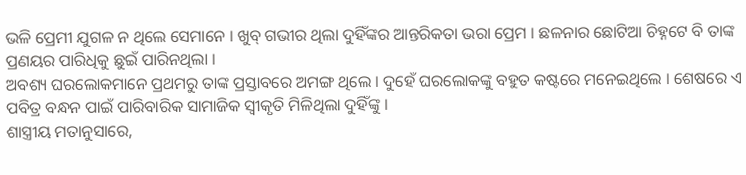ଭଳି ପ୍ରେମୀ ଯୁଗଳ ନ ଥିଲେ ସେମାନେ । ଖୁବ୍ ଗଭୀର ଥିଲା ଦୁହିଁଙ୍କର ଆନ୍ତରିକତା ଭରା ପ୍ରେମ । ଛଳନାର ଛୋଟିଆ ଚିହ୍ନଟେ ବି ତାଙ୍କ ପ୍ରଣୟର ପାରିଧିକୁ ଛୁଇଁ ପାରିନଥିଲା ।
ଅବଶ୍ୟ ଘରଲୋକମାନେ ପ୍ରଥମରୁ ତାଙ୍କ ପ୍ରସ୍ତାବରେ ଅମଙ୍ଗ ଥିଲେ । ଦୁହେଁ ଘରଲୋକଙ୍କୁ ବହୁତ କଷ୍ଟରେ ମନେଇଥିଲେ । ଶେଷରେ ଏ ପବିତ୍ର ବନ୍ଧନ ପାଇଁ ପାରିବାରିକ ସାମାଜିକ ସ୍ଵୀକୃତି ମିଳିଥିଲା ଦୁହିଁଙ୍କୁ ।
ଶାସ୍ତ୍ରୀୟ ମତାନୁସାରେ,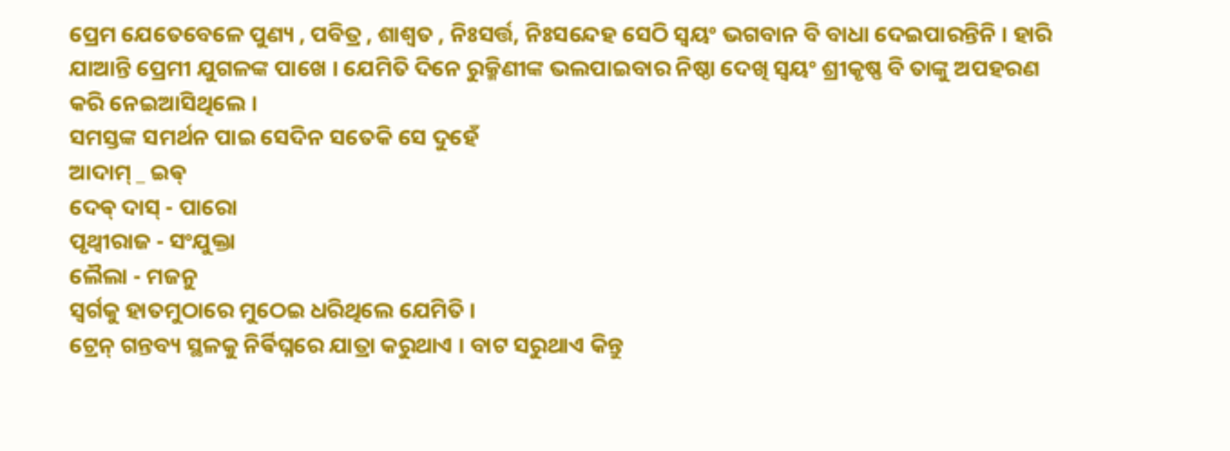ପ୍ରେମ ଯେତେବେଳେ ପୁଣ୍ୟ , ପବିତ୍ର , ଶାଶ୍ଵତ , ନିଃସର୍ତ୍ତ, ନିଃସନ୍ଦେହ ସେଠି ସ୍ଵୟଂ ଭଗବାନ ବି ବାଧା ଦେଇପାରନ୍ତିନି । ହାରି ଯାଆନ୍ତି ପ୍ରେମୀ ଯୁଗଳଙ୍କ ପାଖେ । ଯେମିତି ଦିନେ ରୁକ୍ମିଣୀଙ୍କ ଭଲପାଇବାର ନିଷ୍ଠା ଦେଖି ସ୍ଵୟଂ ଶ୍ରୀକୃଷ୍ଣ ବି ତାଙ୍କୁ ଅପହରଣ କରି ନେଇଆସିଥିଲେ ।
ସମସ୍ତଙ୍କ ସମର୍ଥନ ପାଇ ସେଦିନ ସତେକି ସେ ଦୁହେଁ
ଆଦାମ୍ _ ଇଵ୍
ଦେଵ୍ ଦାସ୍ - ପାରୋ
ପୃଥ୍ୱୀରାଜ - ସଂଯୁକ୍ତା
ଲୈଲା - ମଜନୁ
ସ୍ଵର୍ଗକୁ ହାତମୁଠାରେ ମୁଠେଇ ଧରିଥିଲେ ଯେମିତି ।
ଟ୍ରେନ୍ ଗନ୍ତବ୍ୟ ସ୍ଥଳକୁ ନିର୍ଵିଘ୍ନରେ ଯାତ୍ରା କରୁଥାଏ । ବାଟ ସରୁଥାଏ କିନ୍ତୁ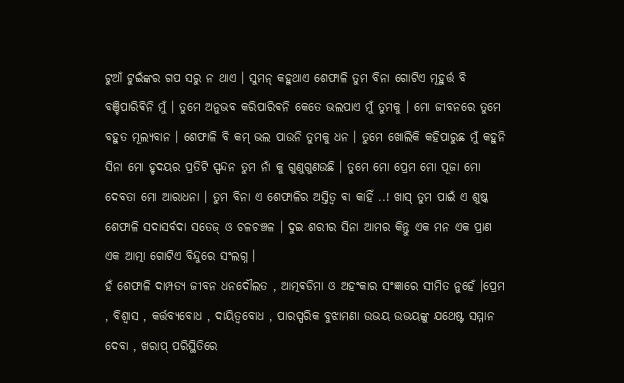ଟୁଆଁ ଟୁଇଁଙ୍କର ଗପ ସରୁ ନ ଥାଏ । ସୁମନ୍ କହୁଥାଏ ଶେଫାଳି ତୁମ ବିନା ଗୋଟିଏ ମୂହୁର୍ତ୍ତ ବି ବଞ୍ଚିପାରିଵିନି ମୁଁ । ତୁମେ ଅନୁଭବ କରିପାରିଵନି କେତେ ଭଲପାଏ ମୁଁ ତୁମକୁ । ମୋ ଜୀବନରେ ତୁମେ ବହୁତ ମୂଲ୍ୟବାନ । ଶେଫାଳି ବି କମ୍ ଭଲ ପାଉନି ତୁମକୁ ଧନ । ତୁମେ ଖୋଲିକି କହିପାରୁଛ ମୁଁ କହୁନି ସିନା ମୋ ହୃଦୟର ପ୍ରତିଟି ସ୍ପନ୍ଦନ ତୁମ ନାଁ କୁ ଗୁଣୁଗୁଣଉଛି । ତୁମେ ମୋ ପ୍ରେମ ମୋ ପୂଜା ମୋ ଦେବତା ମୋ ଆରାଧନା । ତୁମ ବିନା ଏ ଶେଫାଳିର ଅସ୍ତିତ୍ବ ଵା କାହିଁ ..! ଖାସ୍ ତୁମ ପାଇଁ ଏ ଶୁଷ୍କ ଶେଫାଳି ସଦାସର୍ବଦା ସତେଜ୍ ଓ ଚଳଚଞ୍ଚଳ । ଦୁଇ ଶରୀର ସିନା ଆମର କିନ୍ତୁ ଏକ ମନ ଏକ ପ୍ରାଣ ଏକ ଆତ୍ମା ଗୋଟିଏ ବିନ୍ଦୁରେ ସଂଲଗ୍ନ ।
ହଁ ଶେଫାଳି ଦାମ୍ପତ୍ୟ ଜୀବନ ଧନଦୌଲତ , ଆତ୍ମଵଡିମା ଓ ଅହଂକାର ସଂଜ୍ଞାରେ ସୀମିତ ନୁହେଁ ।ପ୍ରେମ , ବିଶ୍ଵାସ , କର୍ତ୍ତବ୍ୟବୋଧ , ଦାୟିତ୍ୱବୋଧ , ପାରସ୍ପରିକ ବୁଝାମଣା ଉଭୟ ଉଭୟଙ୍କୁ ଯଥେଷ୍ଟ ସମ୍ମାନ ଦେବା , ଖରାପ୍ ପରିସ୍ଥିତିରେ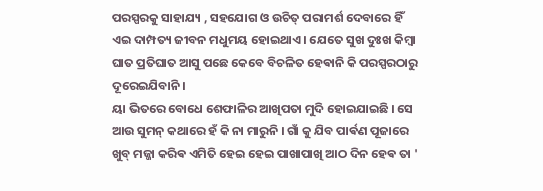ପରସ୍ପରକୁ ସାହାଯ୍ୟ , ସହଯୋଗ ଓ ଉଚିତ୍ ପରାମର୍ଶ ଦେବାରେ ହିଁ ଏଇ ଦାମ୍ପତ୍ୟ ଜୀବନ ମଧୁମୟ ହୋଇଥାଏ । ଯେତେ ସୁଖ ଦୁଃଖ କିମ୍ବା ଘାତ ପ୍ରତିଘାତ ଆସୁ ପଛେ କେବେ ବିଚଳିତ ହେଵାନି କି ପରସ୍ପରଠାରୁ ଦୂରେଇଯିବାନି ।
ୟା ଭିତରେ ବୋଧେ ଶେଫାଳିର ଆଖିପତା ମୁଦି ହୋଇଯାଇଛି । ସେ ଆଉ ସୁମନ୍ କଥାରେ ହଁ କି ନା ମାରୁନି । ଗାଁ କୁ ଯିବ ପାର୍ଵଣ ପୂଜାରେ ଖୁବ୍ ମଜ୍ଜା କରିଵ ଏମିତି ହେଇ ହେଇ ପାଖାପାଖି ଆଠ ଦିନ ହେଵ ତା '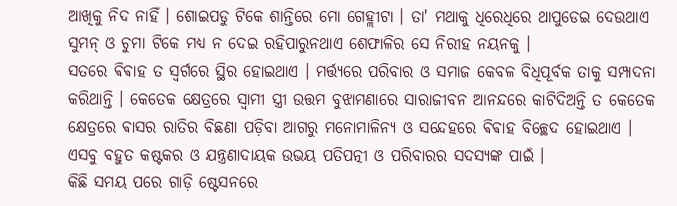ଆଖିକୁ ନିଦ ନାହିଁ । ଶୋଇପଡୁ ଟିକେ ଶାନ୍ତିରେ ମୋ ଗେହ୍ଲୀଟା । ତା' ମଥାକୁ ଧିରେଧିରେ ଥାପୁଡେଇ ଦେଉଥାଏ ସୁମନ୍ ଓ ଚୁମା ଟିକେ ମଧ୍ୟ ନ ଦେଇ ରହିପାରୁନଥାଏ ଶେଫାଳିର ସେ ନିରୀହ ନୟନକୁ ।
ସତରେ ଵିଵାହ ତ ସ୍ଵର୍ଗରେ ସ୍ଥିର ହୋଇଥାଏ । ମର୍ତ୍ତ୍ୟରେ ପରିବାର ଓ ସମାଜ କେବଳ ବିଧିପୂର୍ବକ ତାକୁ ସମ୍ପାଦନା କରିଥାନ୍ତି । କେତେକ କ୍ଷେତ୍ରରେ ସ୍ଵାମୀ ସ୍ତ୍ରୀ ଉତ୍ତମ ବୁଝାମଣାରେ ସାରାଜୀବନ ଆନନ୍ଦରେ କାଟିଦିଅନ୍ତି ତ କେତେକ କ୍ଷେତ୍ରରେ ଵାସର ରାତିର ବିଛଣା ପଡ଼ିବା ଆଗରୁ ମନୋମାଳିନ୍ୟ ଓ ସନ୍ଦେହରେ ଵିଵାହ ବିଚ୍ଛେଦ ହୋଇଥାଏ । ଏସବୁ ବହୁତ କଷ୍ଟକର ଓ ଯନ୍ତ୍ରଣାଦାୟକ ଉଭୟ ପତିପତ୍ନୀ ଓ ପରିବାରର ସଦସ୍ୟଙ୍କ ପାଇଁ ।
କିଛି ସମୟ ପରେ ଗାଡ଼ି ଷ୍ଟେସନରେ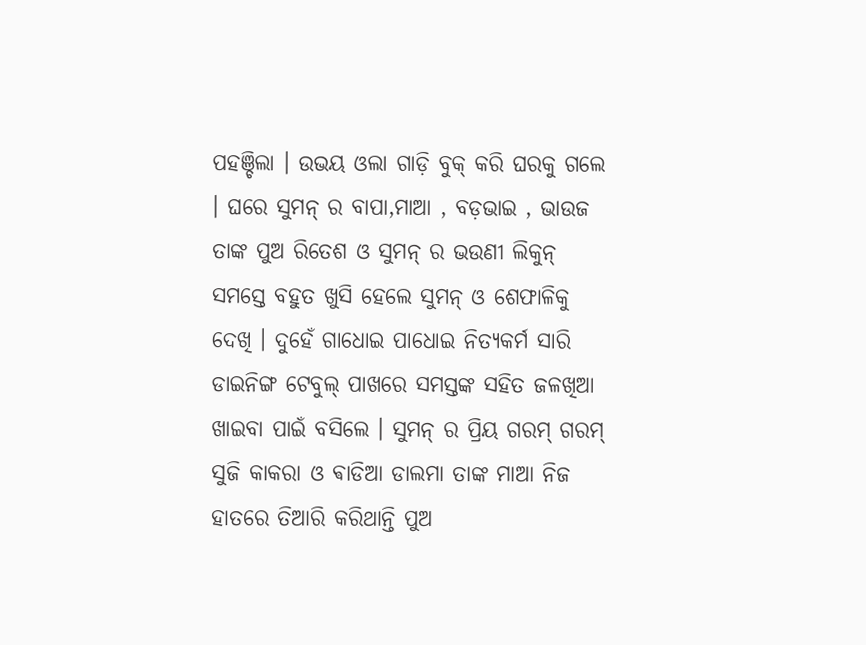ପହଞ୍ଚିଲା । ଉଭୟ ଓଲା ଗାଡ଼ି ବୁକ୍ କରି ଘରକୁ ଗଲେ । ଘରେ ସୁମନ୍ ର ବାପା,ମାଆ , ବଡ଼ଭାଇ , ଭାଉଜ ତାଙ୍କ ପୁଅ ରିତେଶ ଓ ସୁମନ୍ ର ଭଉଣୀ ଲିକୁନ୍ ସମସ୍ତେ ବହୁତ ଖୁସି ହେଲେ ସୁମନ୍ ଓ ଶେଫାଳିକୁ ଦେଖି । ଦୁହେଁ ଗାଧୋଇ ପାଧୋଇ ନିତ୍ୟକର୍ମ ସାରି ଡାଇନିଙ୍ଗ ଟେବୁଲ୍ ପାଖରେ ସମସ୍ତଙ୍କ ସହିତ ଜଳଖିଆ ଖାଇବା ପାଇଁ ବସିଲେ । ସୁମନ୍ ର ପ୍ରିୟ ଗରମ୍ ଗରମ୍ ସୁଜି କାକରା ଓ ଵାଡିଆ ଡାଲମା ତାଙ୍କ ମାଆ ନିଜ ହାତରେ ତିଆରି କରିଥାନ୍ତି ପୁଅ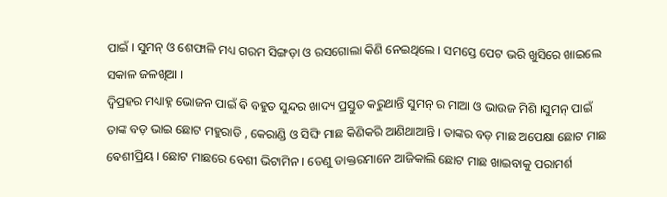ପାଇଁ । ସୁମନ୍ ଓ ଶେଫାଳି ମଧ୍ୟ ଗରମ ସିଙ୍ଗଡ଼ା ଓ ରସଗୋଲା କିଣି ନେଇଥିଲେ । ସମସ୍ତେ ପେଟ ଭରି ଖୁସିରେ ଖାଇଲେ ସକାଳ ଜଳଖିଆ ।
ଦ୍ବିପ୍ରହର ମଧ୍ୟାହ୍ନ ଭୋଜନ ପାଇଁ ଵି ବହୁତ ସୁନ୍ଦର ଖାଦ୍ୟ ପ୍ରସ୍ତୁତ କରୁଥାନ୍ତି ସୁମନ୍ ର ମାଆ ଓ ଭାଉଜ ମିଶି ।ସୁମନ୍ ପାଇଁ ତାଙ୍କ ବଡ଼ ଭାଇ ଛୋଟ ମହୁରାଡି , କେରାଣ୍ଡି ଓ ସିଙ୍ଘି ମାଛ କିଣିକରି ଆଣିଥାଆନ୍ତି । ତାଙ୍କର ବଡ଼ ମାଛ ଅପେକ୍ଷା ଛୋଟ ମାଛ ଵେଶୀପ୍ରିୟ । ଛୋଟ ମାଛରେ ବେଶୀ ଭିଟାମିନ । ତେଣୁ ଡାକ୍ତରମାନେ ଆଜିକାଲି ଛୋଟ ମାଛ ଖାଇବାକୁ ପରାମର୍ଶ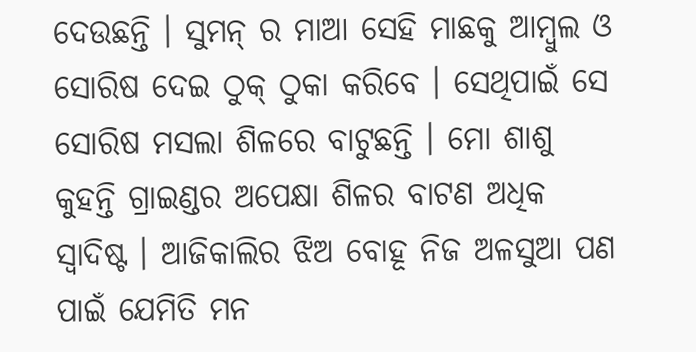ଦେଉଛନ୍ତି । ସୁମନ୍ ର ମାଆ ସେହି ମାଛକୁ ଆମ୍ଵୁଲ ଓ ସୋରିଷ ଦେଇ ଠୁକ୍ ଠୁକା କରିବେ । ସେଥିପାଇଁ ସେ ସୋରିଷ ମସଲା ଶିଳରେ ବାଟୁଛନ୍ତି । ମୋ ଶାଶୁ କୁହନ୍ତି ଗ୍ରାଇଣ୍ଡର ଅପେକ୍ଷା ଶିଳର ବାଟଣ ଅଧିକ ସ୍ଵାଦିଷ୍ଟ । ଆଜିକାଲିର ଝିଅ ବୋହୂ ନିଜ ଅଳସୁଆ ପଣ ପାଇଁ ଯେମିତି ମନ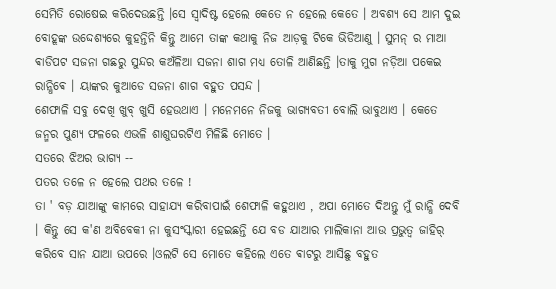ସେମିତି ରୋଷେଇ କରିଦେଉଛନ୍ତି ।ସେ ସ୍ଵାଦିଷ୍ଟ ହେଲେ କେତେ ନ ହେଲେ କେତେ । ଅବଶ୍ୟ ସେ ଆମ ଦୁଇ ବୋହୂଙ୍କ ଉଦ୍ଦେଶ୍ୟରେ କୁହନ୍ତିନି କିନ୍ତୁ ଆମେ ତାଙ୍କ କଥାକୁ ନିଜ ଆଡ଼କୁ ଟିକେ ଭିଡିଆଣୁ । ସୁମନ୍ ର ମାଆ ଵାଡିପଟ ସଜନା ଗଛରୁ ସୁନ୍ଦର କଅଁଳିଆ ସଜନା ଶାଗ ମଧ୍ୟ ତୋଳି ଆଣିଛନ୍ତି ।ତାକୁ ମୁଗ ନଡ଼ିଆ ପକେଇ ରାନ୍ଧିଵେ । ୟାଙ୍କର କୁଆଡେ ସଜନା ଶାଗ ବହୁତ ପସନ୍ଦ ।
ଶେଫାଳି ସବୁ ଦେଖି ଖୁବ୍ ଖୁସି ହେଉଥାଏ । ମନେମନେ ନିଜକୁ ଭାଗ୍ୟବତୀ ବୋଲି ଭାବୁଥାଏ । କେତେ ଜନ୍ମର ପୁଣ୍ୟ ଫଳରେ ଏଭଳି ଶାଶୁଘରଟିଏ ମିଳିଛି ମୋତେ ।
ସତରେ ଝିଅର ଭାଗ୍ୟ --
ପତର ତଳେ ନ ହେଲେ ପଥର ତଳେ !
ତା ' ବଡ଼ ଯାଆଙ୍କୁ କାମରେ ସାହାଯ୍ୟ କରିବାପାଇଁ ଶେଫାଳି କହୁଥାଏ , ଅପା ମୋତେ ଦିଅନ୍ତୁ ମୁଁ ରାନ୍ଧି ଦେବି । କିନ୍ତୁ ସେ କ'ଣ ଅବିବେକୀ ନା କୁସଂସ୍କାରୀ ହେଇଛନ୍ତି ଯେ ବଡ ଯାଆର ମାଲିକାନା ଆଉ ପ୍ରଭୁତ୍ଵ ଜାହିର୍ କରିବେ ସାନ ଯାଆ ଉପରେ ।ଓଲଟି ସେ ମୋତେ କହିଲେ ଏତେ ଵାଟରୁ ଆସିଛୁ ବହୁତ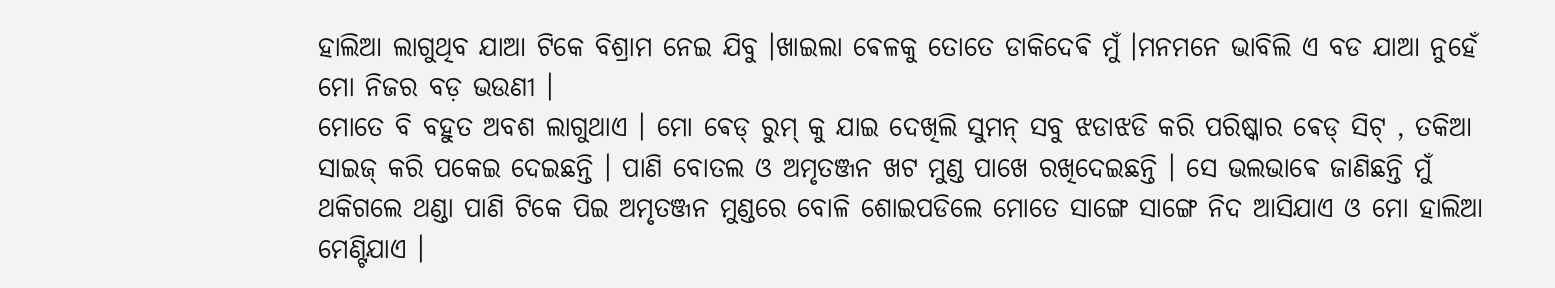ହାଲିଆ ଲାଗୁଥିବ ଯାଆ ଟିକେ ବିଶ୍ରାମ ନେଇ ଯିବୁ ।ଖାଇଲା ଵେଳକୁ ତୋତେ ଡାକିଦେଵି ମୁଁ ।ମନମନେ ଭାବିଲି ଏ ବଡ ଯାଆ ନୁହେଁ ମୋ ନିଜର ବଡ଼ ଭଉଣୀ ।
ମୋତେ ବି ବହୁତ ଅବଶ ଲାଗୁଥାଏ । ମୋ ଵେଡ୍ ରୁମ୍ କୁ ଯାଇ ଦେଖିଲି ସୁମନ୍ ସବୁ ଝଡାଝଡି କରି ପରିଷ୍କାର ଵେଡ୍ ସିଟ୍ , ତକିଆ ସାଇଜ୍ କରି ପକେଇ ଦେଇଛନ୍ତି । ପାଣି ବୋତଲ ଓ ଅମୃତଞ୍ଜନ ଖଟ ମୁଣ୍ଡ ପାଖେ ରଖିଦେଇଛନ୍ତି । ସେ ଭଲଭାଵେ ଜାଣିଛନ୍ତି ମୁଁ ଥକିଗଲେ ଥଣ୍ଡା ପାଣି ଟିକେ ପିଇ ଅମୃତଞ୍ଜନ ମୁଣ୍ଡରେ ବୋଳି ଶୋଇପଡିଲେ ମୋତେ ସାଙ୍ଗେ ସାଙ୍ଗେ ନିଦ ଆସିଯାଏ ଓ ମୋ ହାଲିଆ ମେଣ୍ଟିଯାଏ ।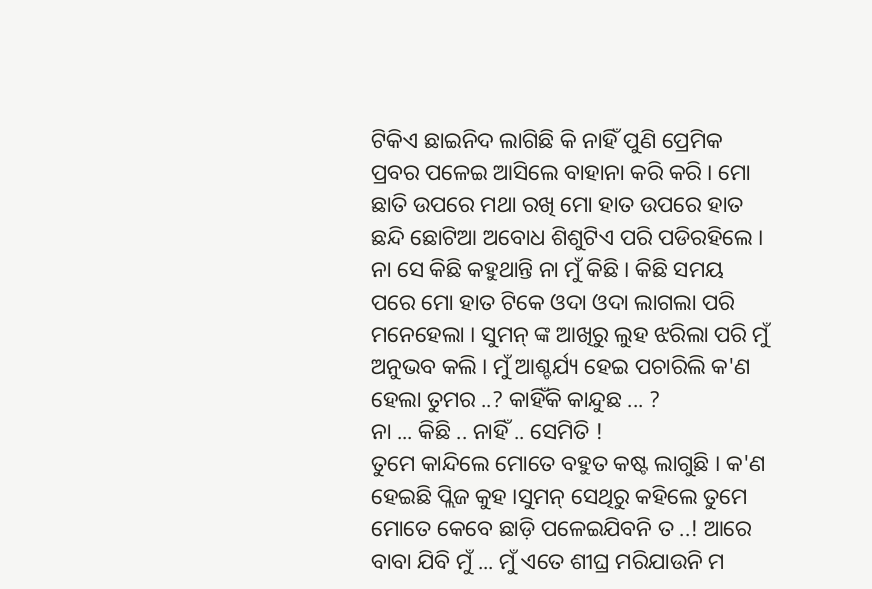ଟିକିଏ ଛାଇନିଦ ଲାଗିଛି କି ନାହିଁ ପୁଣି ପ୍ରେମିକ ପ୍ରବର ପଳେଇ ଆସିଲେ ବାହାନା କରି କରି । ମୋ ଛାତି ଉପରେ ମଥା ରଖି ମୋ ହାତ ଉପରେ ହାତ ଛନ୍ଦି ଛୋଟିଆ ଅବୋଧ ଶିଶୁଟିଏ ପରି ପଡିରହିଲେ । ନା ସେ କିଛି କହୁଥାନ୍ତି ନା ମୁଁ କିଛି । କିଛି ସମୟ ପରେ ମୋ ହାତ ଟିକେ ଓଦା ଓଦା ଲାଗଲା ପରି ମନେହେଲା । ସୁମନ୍ ଙ୍କ ଆଖିରୁ ଲୁହ ଝରିଲା ପରି ମୁଁ ଅନୁଭବ କଲି । ମୁଁ ଆଶ୍ଚର୍ଯ୍ୟ ହେଇ ପଚାରିଲି କ'ଣ ହେଲା ତୁମର ..? କାହିଁକି କାନ୍ଦୁଛ ... ?
ନା ... କିଛି .. ନାହିଁ .. ସେମିତି !
ତୁମେ କାନ୍ଦିଲେ ମୋତେ ବହୁତ କଷ୍ଟ ଲାଗୁଛି । କ'ଣ ହେଇଛି ପ୍ଲିଜ କୁହ ।ସୁମନ୍ ସେଥିରୁ କହିଲେ ତୁମେ ମୋତେ କେବେ ଛାଡ଼ି ପଳେଇଯିବନି ତ ..! ଆରେ ବାବା ଯିବି ମୁଁ ... ମୁଁ ଏତେ ଶୀଘ୍ର ମରିଯାଉନି ମ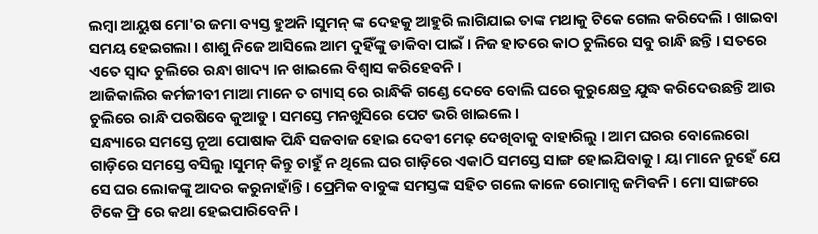ଲମ୍ବା ଆୟୁଷ ମୋ'ର ଜମା ବ୍ୟସ୍ତ ହୁଅନି ।ସୁମନ୍ ଙ୍କ ଦେହକୁ ଆହୁରି ଲାଗିଯାଇ ତାଙ୍କ ମଥାକୁ ଟିକେ ଗେଲ କରିଦେଲି । ଖାଇବା ସମୟ ହେଇଗଲା । ଶାଶୁ ନିଜେ ଆସିଲେ ଆମ ଦୁହିଁଙ୍କୁ ଡାକିବା ପାଇଁ । ନିଜ ହାତରେ କାଠ ଚୁଲିରେ ସବୁ ରାନ୍ଧି ଛନ୍ତି । ସତରେ ଏତେ ସ୍ବାଦ ଚୁଲିରେ ରନ୍ଧା ଖାଦ୍ୟ ।ନ ଖାଇଲେ ବିଶ୍ଵାସ କରିହେଵନି ।
ଆଜିକାଲିର କର୍ମଜୀବୀ ମାଆ ମାନେ ତ ଗ୍ୟାସ୍ ରେ ରାନ୍ଧିକି ଗଣ୍ଡେ ଦେବେ ବୋଲି ଘରେ କୁରୁକ୍ଷେତ୍ର ଯୁଦ୍ଧ କରିଦେଉଛନ୍ତି ଆଉ ଚୁଲିରେ ରାନ୍ଧି ପରଷିବେ କୁଆଡୁ । ସମସ୍ତେ ମନଖୁସିରେ ପେଟ ଭରି ଖାଇଲେ ।
ସନ୍ଧ୍ୟାରେ ସମସ୍ତେ ନୂଆ ପୋଷାକ ପିନ୍ଧି ସଜବାଜ ହୋଇ ଦେଵୀ ମେଢ଼ ଦେଖିବାକୁ ବାହାରିଲୁ । ଆମ ଘରର ବୋଲେରୋ ଗାଡ଼ିରେ ସମସ୍ତେ ବସିଲୁ ।ସୁମନ୍ କିନ୍ତୁ ଚାହୁଁ ନ ଥିଲେ ଘର ଗାଡ଼ିରେ ଏକାଠି ସମସ୍ତେ ସାଙ୍ଗ ହୋଇଯିବାକୁ । ୟା ମାନେ ନୁହେଁ ଯେ ସେ ଘର ଲୋକଙ୍କୁ ଆଦର କରୁନାହାଁନ୍ତି । ପ୍ରେମିକ ବାବୁଙ୍କ ସମସ୍ତଙ୍କ ସହିତ ଗଲେ କାଳେ ରୋମାନ୍ସ ଜମିଵନି । ମୋ ସାଙ୍ଗରେ ଟିକେ ଫ୍ରି ରେ କଥା ହେଇପାରିବେନି ।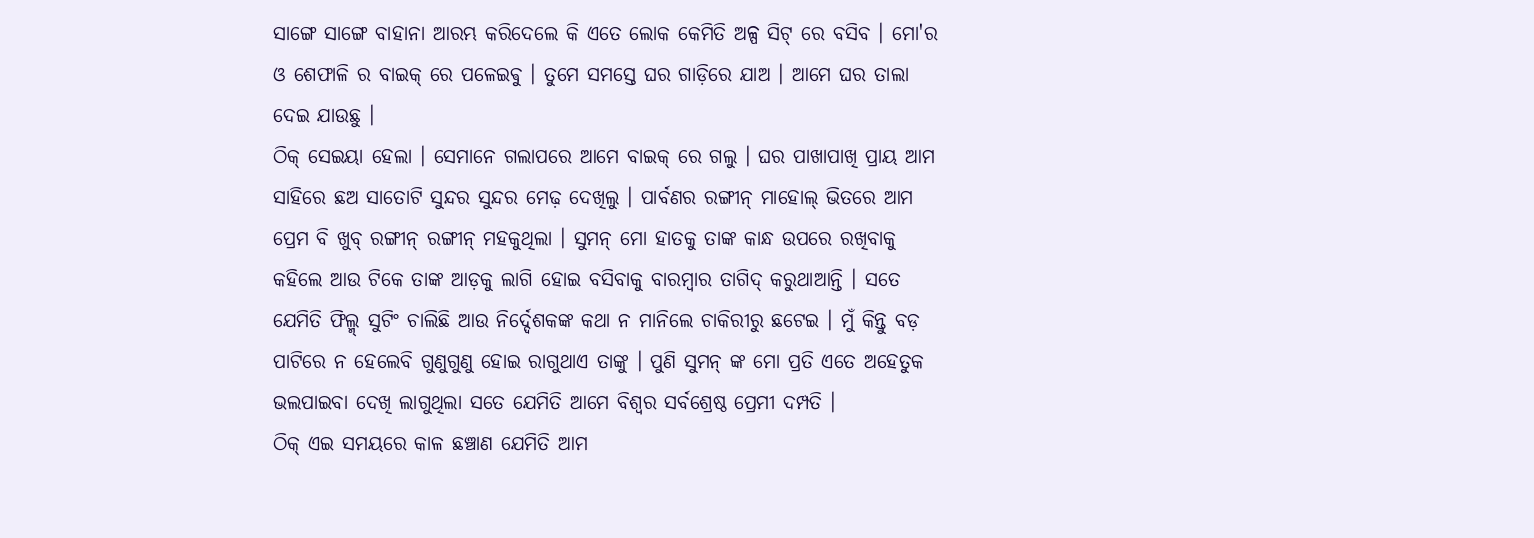ସାଙ୍ଗେ ସାଙ୍ଗେ ବାହାନା ଆରମ୍ଭ କରିଦେଲେ କି ଏତେ ଲୋକ କେମିତି ଅଳ୍ପ ସିଟ୍ ରେ ବସିବ । ମୋ'ର ଓ ଶେଫାଳି ର ବାଇକ୍ ରେ ପଳେଇଵୁ । ତୁମେ ସମସ୍ତେ ଘର ଗାଡ଼ିରେ ଯାଅ । ଆମେ ଘର ତାଲା ଦେଇ ଯାଉଛୁ ।
ଠିକ୍ ସେଇୟା ହେଲା । ସେମାନେ ଗଲାପରେ ଆମେ ବାଇକ୍ ରେ ଗଲୁ । ଘର ପାଖାପାଖି ପ୍ରାୟ ଆମ ସାହିରେ ଛଅ ସାତୋଟି ସୁନ୍ଦର ସୁନ୍ଦର ମେଢ଼ ଦେଖିଲୁ । ପାର୍ବଣର ରଙ୍ଗୀନ୍ ମାହୋଲ୍ ଭିତରେ ଆମ ପ୍ରେମ ବି ଖୁବ୍ ରଙ୍ଗୀନ୍ ରଙ୍ଗୀନ୍ ମହକୁଥିଲା । ସୁମନ୍ ମୋ ହାତକୁ ତାଙ୍କ କାନ୍ଧ ଉପରେ ରଖିବାକୁ କହିଲେ ଆଉ ଟିକେ ତାଙ୍କ ଆଡ଼କୁ ଲାଗି ହୋଇ ବସିବାକୁ ବାରମ୍ବାର ତାଗିଦ୍ କରୁଥାଆନ୍ତି । ସତେ ଯେମିତି ଫିଲ୍ମ୍ ସୁଟିଂ ଚାଲିଛି ଆଉ ନିର୍ଦ୍ଦେଶକଙ୍କ କଥା ନ ମାନିଲେ ଚାକିରୀରୁ ଛଟେଇ । ମୁଁ କିନ୍ତୁ ବଡ଼ ପାଟିରେ ନ ହେଲେବି ଗୁଣୁଗୁଣୁ ହୋଇ ରାଗୁଥାଏ ତାଙ୍କୁ । ପୁଣି ସୁମନ୍ ଙ୍କ ମୋ ପ୍ରତି ଏତେ ଅହେତୁକ ଭଲପାଇବା ଦେଖି ଲାଗୁଥିଲା ସତେ ଯେମିତି ଆମେ ବିଶ୍ଵର ସର୍ବଶ୍ରେଷ୍ଠ ପ୍ରେମୀ ଦମ୍ପତି ।
ଠିକ୍ ଏଇ ସମୟରେ କାଳ ଛଞ୍ଚାଣ ଯେମିତି ଆମ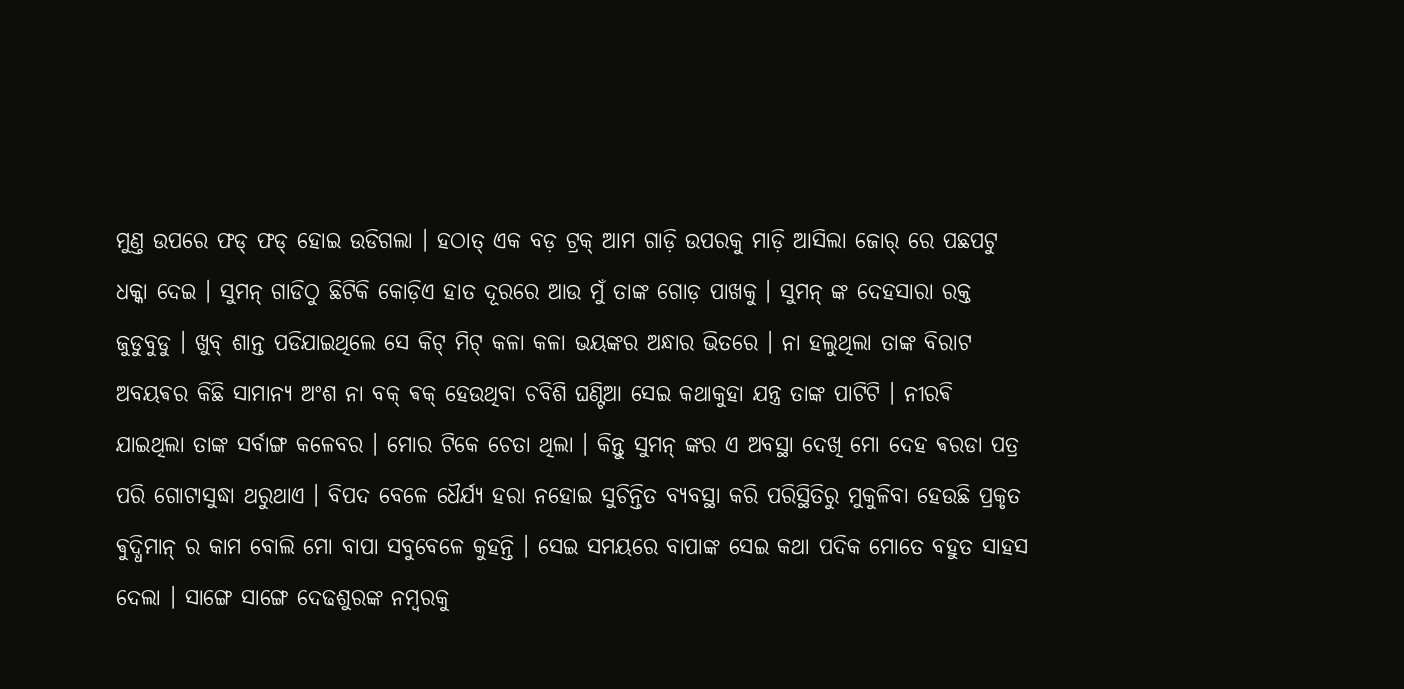ମୁଣ୍ତ ଉପରେ ଫଡ୍ ଫଡ୍ ହୋଇ ଉଡିଗଲା । ହଠାତ୍ ଏକ ବଡ଼ ଟ୍ରକ୍ ଆମ ଗାଡ଼ି ଉପରକୁ ମାଡ଼ି ଆସିଲା ଜୋର୍ ରେ ପଛପଟୁ ଧକ୍କା ଦେଇ । ସୁମନ୍ ଗାଡିଠୁ ଛିଟିକି କୋଡ଼ିଏ ହାତ ଦୂରରେ ଆଉ ମୁଁ ତାଙ୍କ ଗୋଡ଼ ପାଖକୁ । ସୁମନ୍ ଙ୍କ ଦେହସାରା ରକ୍ତ ଜୁଡୁବୁଡୁ । ଖୁବ୍ ଶାନ୍ତ ପଡିଯାଇଥିଲେ ସେ କିଟ୍ ମିଟ୍ କଳା କଳା ଭୟଙ୍କର ଅନ୍ଧାର ଭିତରେ । ନା ହଲୁଥିଲା ତାଙ୍କ ବିରାଟ ଅବୟଵର କିଛି ସାମାନ୍ୟ ଅଂଶ ନା ବକ୍ ଵକ୍ ହେଉଥିବା ଚବିଶି ଘଣ୍ଟିଆ ସେଇ କଥାକୁହା ଯନ୍ତ୍ର ତାଙ୍କ ପାଟିଟି । ନୀରଵି ଯାଇଥିଲା ତାଙ୍କ ସର୍ବାଙ୍ଗ କଳେବର । ମୋର ଟିକେ ଚେତା ଥିଲା । କିନ୍ତୁ ସୁମନ୍ ଙ୍କର ଏ ଅବସ୍ଥା ଦେଖି ମୋ ଦେହ ଵରଡା ପତ୍ର ପରି ଗୋଟାସୁଦ୍ଧା ଥରୁଥାଏ । ବିପଦ ବେଳେ ଧୈର୍ଯ୍ୟ ହରା ନହୋଇ ସୁଚିନ୍ତିତ ବ୍ୟବସ୍ଥା କରି ପରିସ୍ଥିତିରୁ ମୁକୁଳିବା ହେଉଛି ପ୍ରକୃତ ଵୁଦ୍ଧିମାନ୍ ର କାମ ବୋଲି ମୋ ବାପା ସବୁବେଳେ କୁହନ୍ତି । ସେଇ ସମୟରେ ବାପାଙ୍କ ସେଇ କଥା ପଦିକ ମୋତେ ବହୁତ ସାହସ ଦେଲା । ସାଙ୍ଗେ ସାଙ୍ଗେ ଦେଢଶୁରଙ୍କ ନମ୍ବରକୁ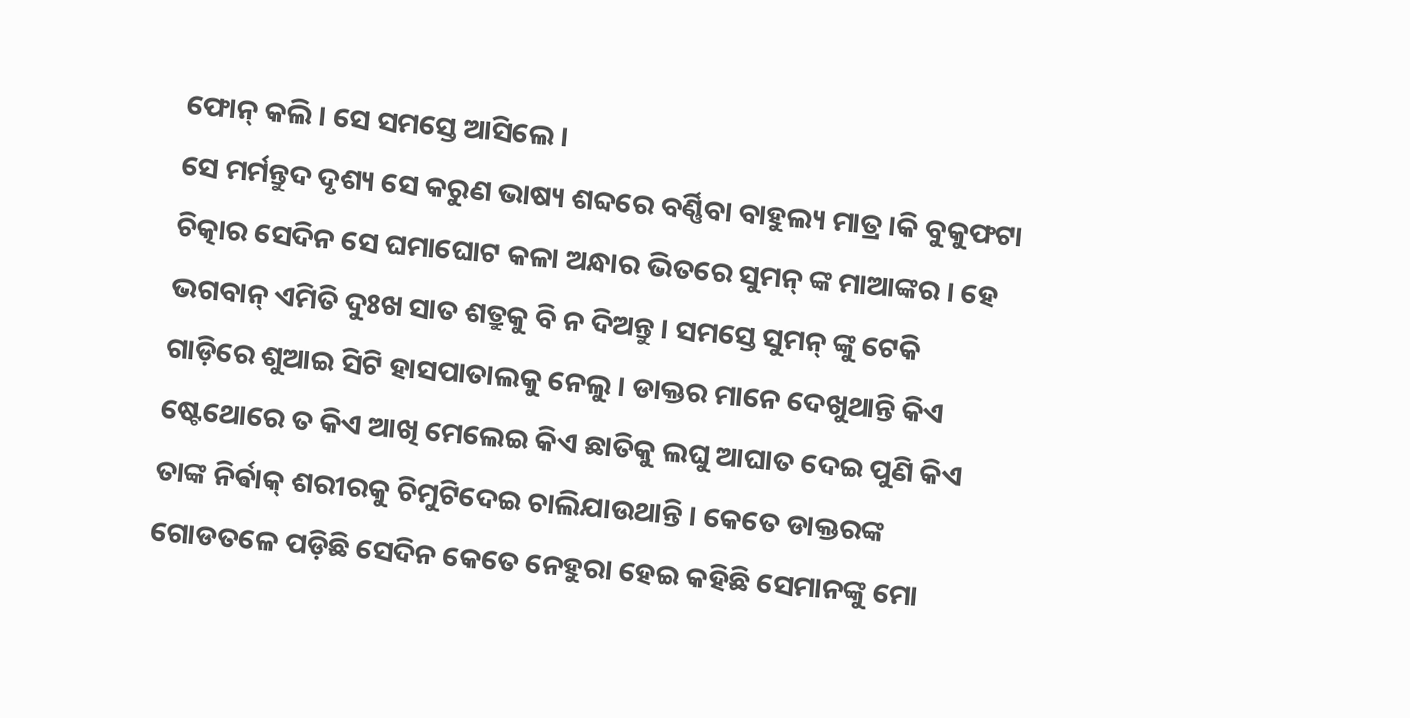ଫୋନ୍ କଲି । ସେ ସମସ୍ତେ ଆସିଲେ ।
ସେ ମର୍ମନ୍ତୁଦ ଦୃଶ୍ୟ ସେ କରୁଣ ଭାଷ୍ୟ ଶବ୍ଦରେ ବର୍ଣ୍ଣିବା ବାହୁଲ୍ୟ ମାତ୍ର ।କି ବୁକୁଫଟା ଚିତ୍କାର ସେଦିନ ସେ ଘମାଘୋଟ କଳା ଅନ୍ଧାର ଭିତରେ ସୁମନ୍ ଙ୍କ ମାଆଙ୍କର । ହେ ଭଗବାନ୍ ଏମିତି ଦୁଃଖ ସାତ ଶତ୍ରୁକୁ ବି ନ ଦିଅନ୍ତୁ । ସମସ୍ତେ ସୁମନ୍ ଙ୍କୁ ଟେକି ଗାଡ଼ିରେ ଶୁଆଇ ସିଟି ହାସପାତାଲକୁ ନେଲୁ । ଡାକ୍ତର ମାନେ ଦେଖୁଥାନ୍ତି କିଏ ଷ୍ଟେଥୋରେ ତ କିଏ ଆଖି ମେଲେଇ କିଏ ଛାତିକୁ ଲଘୁ ଆଘାତ ଦେଇ ପୁଣି କିଏ ତାଙ୍କ ନିର୍ଵାକ୍ ଶରୀରକୁ ଚିମୁଟିଦେଇ ଚାଲିଯାଉଥାନ୍ତି । କେତେ ଡାକ୍ତରଙ୍କ ଗୋଡତଳେ ପଡ଼ିଛି ସେଦିନ କେତେ ନେହୁରା ହେଇ କହିଛି ସେମାନଙ୍କୁ ମୋ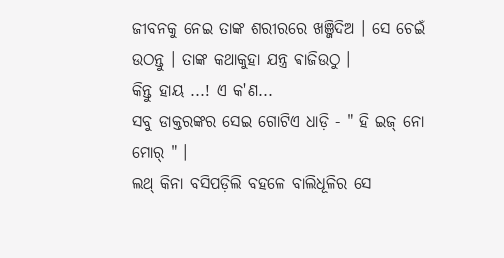ଜୀବନକୁ ନେଇ ତାଙ୍କ ଶରୀରରେ ଖଞ୍ଜିଦିଅ । ସେ ଚେଇଁ ଉଠନ୍ତୁ । ତାଙ୍କ କଥାକୁହା ଯନ୍ତ୍ର ଵାଜିଉଠୁ ।
କିନ୍ତୁ ହାୟ ...! ଏ କ'ଣ...
ସବୁ ଡାକ୍ତରଙ୍କର ସେଇ ଗୋଟିଏ ଧାଡ଼ି - " ହି ଇଜ୍ ନୋ ମୋର୍ " ।
ଲଥ୍ କିନା ବସିପଡ଼ିଲି ବହଳେ ବାଲିଧୂଳିର ସେ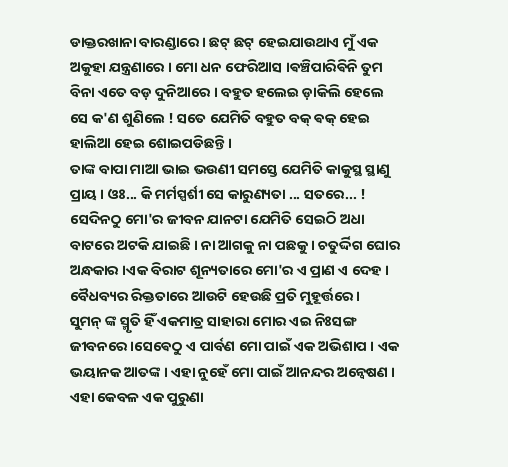ଡାକ୍ତରଖାନା ବାରଣ୍ଡାରେ । ଛଟ୍ ଛଟ୍ ହେଇଯାଉଥାଏ ମୁଁ ଏକ ଅକୁହା ଯନ୍ତ୍ରଣାରେ । ମୋ ଧନ ଫେରିଆସ ।ଵଞ୍ଚିପାରିଵିନି ତୁମ ବିନା ଏତେ ବଡ଼ ଦୁନିଆରେ । ବହୁତ ହଲେଇ ଡ଼ାକିଲି ହେଲେ ସେ କ'ଣ ଶୁଣିଲେ ! ସତେ ଯେମିତି ବହୁତ ବକ୍ ଵକ୍ ହେଇ ହାଲିଆ ହେଇ ଶୋଇପଡିଛନ୍ତି ।
ତାଙ୍କ ବାପା ମାଆ ଭାଇ ଭଉଣୀ ସମସ୍ତେ ଯେମିତି କାକୁସ୍ଥ ସ୍ଥାଣୁ ପ୍ରାୟ । ଓଃ... କି ମର୍ମସ୍ପର୍ଶୀ ସେ କାରୁଣ୍ୟତା ... ସତରେ... !
ସେଦିନଠୁ ମୋ'ର ଜୀବନ ଯାନଟା ଯେମିତି ସେଇଠି ଅଧା ବାଟରେ ଅଟକି ଯାଇଛି । ନା ଆଗକୁ ନା ପଛକୁ । ଚତୁର୍ଦ୍ଦିଗ ଘୋର ଅନ୍ଧକାର ।ଏକ ବିରାଟ ଶୂନ୍ୟତାରେ ମୋ'ର ଏ ପ୍ରାଣ ଏ ଦେହ । ବୈଧବ୍ୟର ରିକ୍ତତାରେ ଆଉଟି ହେଉଛି ପ୍ରତି ମୁହୂର୍ତ୍ତରେ ।
ସୁମନ୍ ଙ୍କ ସ୍ମୃତି ହିଁ ଏକମାତ୍ର ସାହାରା ମୋର ଏଇ ନିଃସଙ୍ଗ ଜୀବନରେ ।ସେଵେଠୁ ଏ ପାର୍ବଣ ମୋ ପାଇଁ ଏକ ଅଭିଶାପ । ଏକ ଭୟାନକ ଆତଙ୍କ । ଏହା ନୁହେଁ ମୋ ପାଇଁ ଆନନ୍ଦର ଅନ୍ଵେଷଣ । ଏହା କେବଳ ଏକ ପୁରୁଣା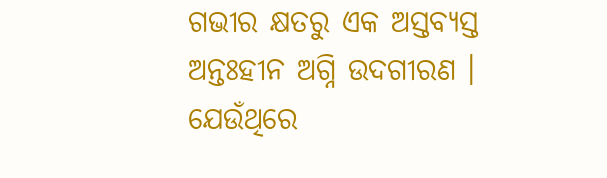ଗଭୀର କ୍ଷତରୁ ଏକ ଅସ୍ତବ୍ୟସ୍ତ ଅନ୍ତଃହୀନ ଅଗ୍ନି ଉଦଗୀରଣ । ଯେଉଁଥିରେ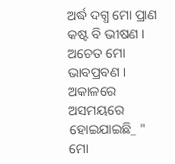ଅର୍ଦ୍ଧ ଦଗ୍ଧ ମୋ ପ୍ରାଣ କଷ୍ଟ ବି ଭୀଷଣ । ଅଚେତ ମୋ ଭାବପ୍ରବଣ ।
ଅକାଳରେ ଅସମୟରେ ହୋଇଯାଇଛି_ " ମୋ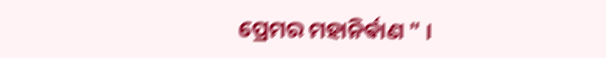ପ୍ରେମର ମହାନିର୍ଵାଣ " ।